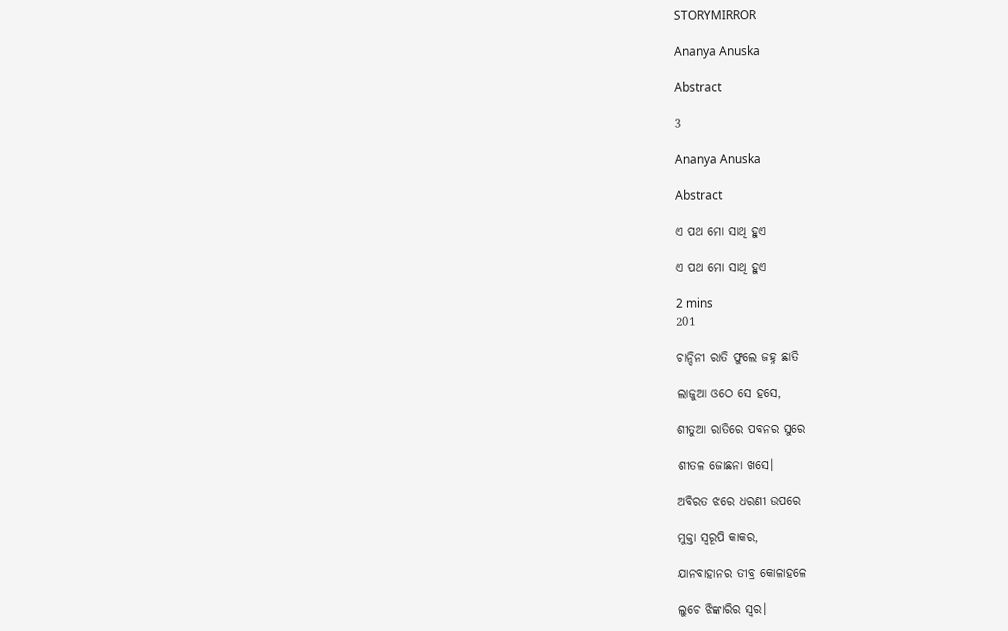STORYMIRROR

Ananya Anuska

Abstract

3

Ananya Anuska

Abstract

ଏ ପଥ ମୋ ସାଥି ହୁଏ

ଏ ପଥ ମୋ ସାଥି ହୁଏ

2 mins
201

ଚାନ୍ଦିନୀ ରାତି ଫୁଲେ ଜହ୍ନ ଛାତି

ଲାଜୁଆ ଓଠେ ସେ ହସେ,

ଶୀତୁଆ ରାତିରେ ପବନର ସୁରେ

ଶୀତଳ ଜୋଛନା ଖସେ।

ଅବିରତ ଝରେ ଧରଣୀ ଉପରେ

ମୁକ୍ତା ସ୍ୱରୂପି କାକର,

ଯାନବାହାନର ତୀବ୍ର କୋଳାହଳେ

ଲୁଚେ ଝିଙ୍କାରିର ସ୍ୱର।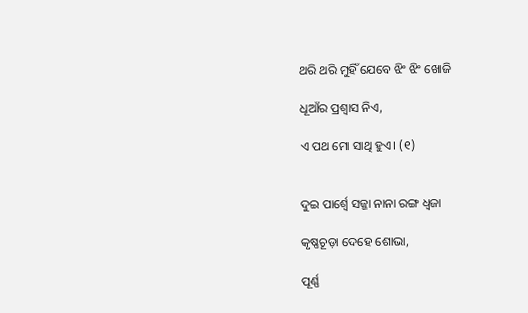ଥରି ଥରି ମୁହିଁ ଯେବେ ଝିଂ ଝିଂ ଖୋଜି

ଧୂଆଁର ପ୍ରଶ୍ୱାସ ନିଏ,

ଏ ପଥ ମୋ ସାଥି ହୁଏ। (୧)


ଦୁଇ ପାର୍ଶ୍ୱେ ସଜ୍ଜା ନାନା ରଙ୍ଗ ଧ୍ୱଜା

କୃଷ୍ଣଚୂଡ଼ା ଦେହେ ଶୋଭା,

ପୂର୍ଣ୍ଣ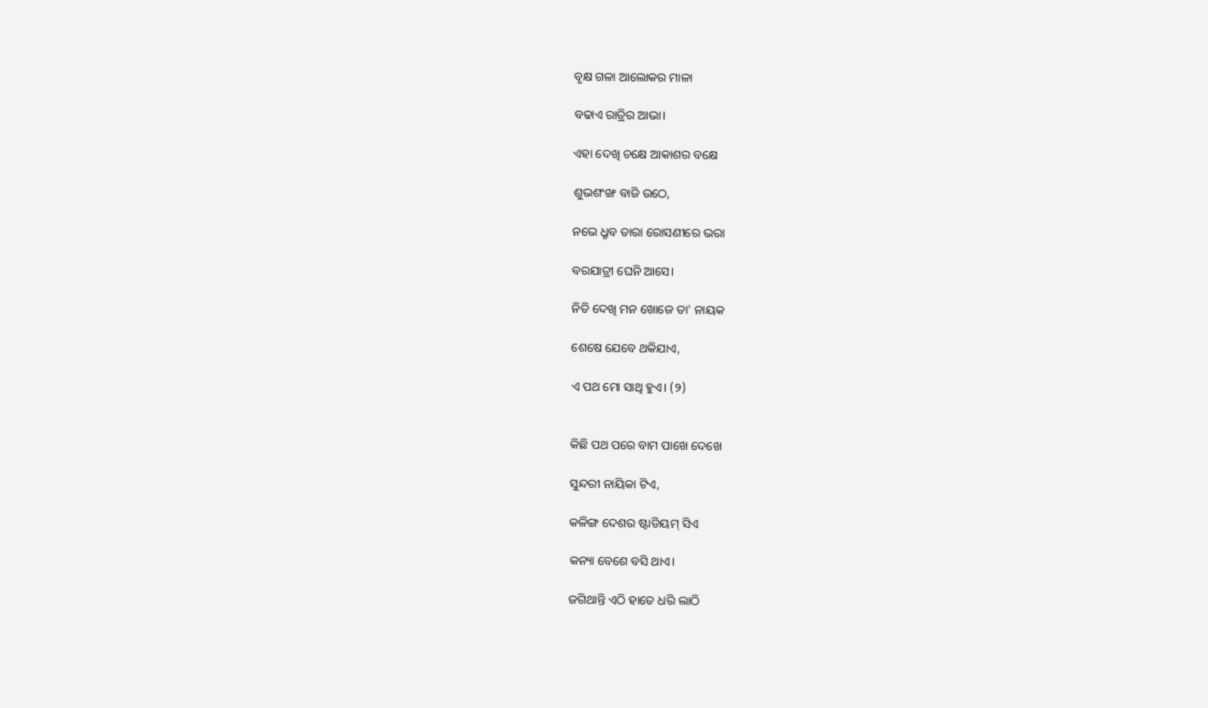ବୃକ୍ଷ ଗଳା ଆଲୋକର ମାଳା

ବଢାଏ ରାତ୍ରିର ଆଭା।

ଏହା ଦେଖି ଚକ୍ଷେ ଆକାଶର ବକ୍ଷେ

ଶୁଭଶଂଙ୍ଖ ବାଜି ଉଠେ,

ନଭେ ଧ୍ରୃବ ତାରା ରୋସଣୀରେ ଭରା

ବରଯାତ୍ରୀ ଘେନି ଆସେ।

ନିତି ଦେଖି ମନ ଖୋଜେ ତା' ନାୟକ

ଶେଷେ ଯେବେ ଥକିଯାଏ,

ଏ ପଥ ମୋ ସାଥି ହୁଏ। (୨)


କିଛି ପଥ ପରେ ବାମ ପାଖେ ଦେଖେ

ସୁନ୍ଦରୀ ନାୟିକା ଟିଏ,

କଳିଙ୍ଗ ଦେଶର ଷ୍ଟାଡିୟମ୍ ସିଏ

କନ୍ୟା ବେଶେ ବସି ଥାଏ।

ଜଗିଥାନ୍ତି ଏଠି ହାତେ ଧରି ଲାଠି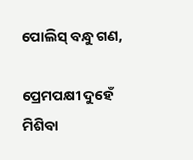ପୋଲିସ୍ ବନ୍ଧୁ ଗଣ,

ପ୍ରେମପକ୍ଷୀ ଦୁହେଁ ମିଶିବା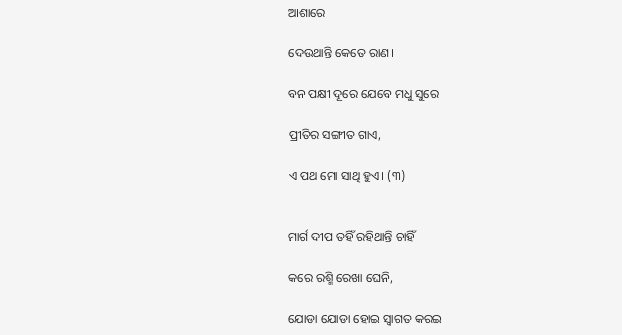ଆଶାରେ

ଦେଉଥାନ୍ତି କେତେ ରାଣ।

ବନ ପକ୍ଷୀ ଦୂରେ ଯେବେ ମଧୁ ସୁରେ

ପ୍ରୀତିର ସଙ୍ଗୀତ ଗାଏ,

ଏ ପଥ ମୋ ସାଥି ହୁଏ। (୩)


ମାର୍ଗ ଦୀପ ତହିଁ ରହିଥାନ୍ତି ଚାହିଁ

କରେ ରଶ୍ମି ରେଖା ଘେନି,

ଯୋଡା ଯୋଡା ହୋଇ ସ୍ୱାଗତ କରଇ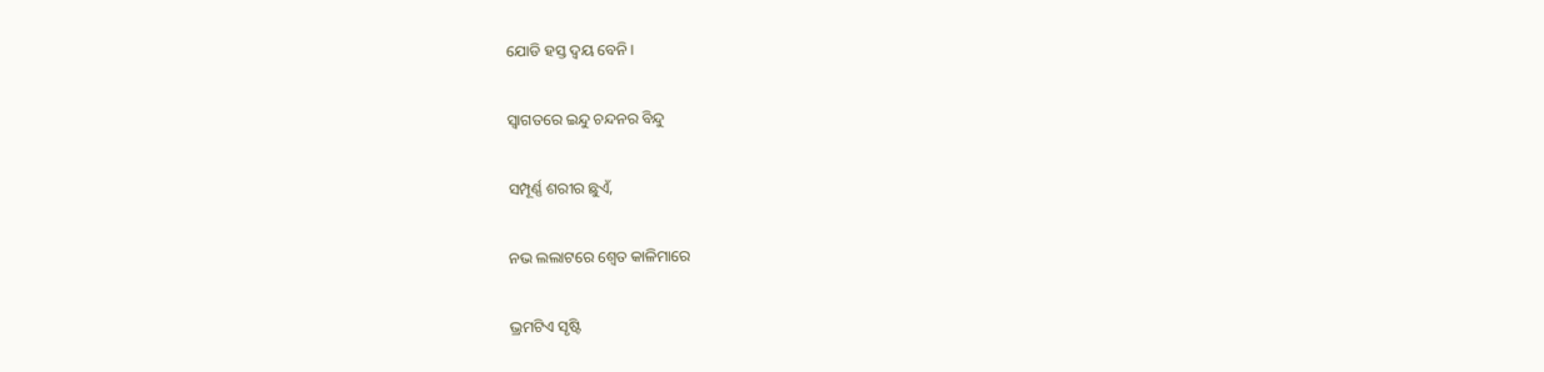ଯୋଡି ହସ୍ତ ଦ୍ୱୟ ବେନି।

ସ୍ୱାଗତରେ ଇନ୍ଦୁ ଚନ୍ଦନର ବିନ୍ଦୁ

ସମ୍ପୂର୍ଣ୍ଣ ଶରୀର ଛୁଏଁ,

ନଭ ଲଲାଟରେ ଶ୍ୱେତ କାଳିମାରେ

ଭ୍ରମଟିଏ ସୃଷ୍ଟି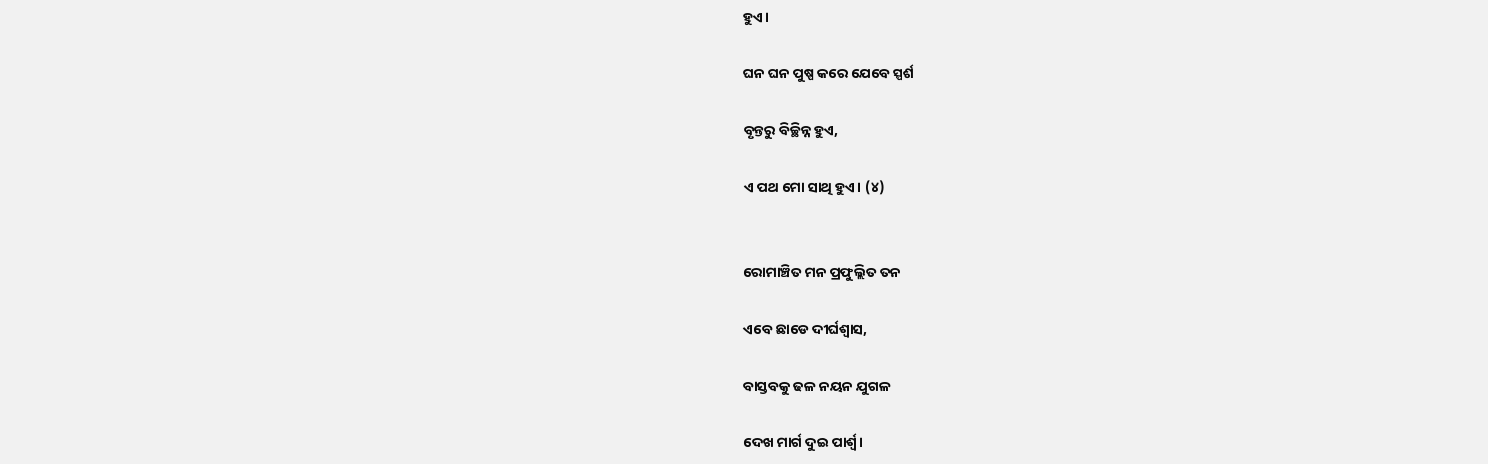ହୁଏ।

ଘନ ଘନ ପୁଷ୍ପ କରେ ଯେବେ ସ୍ପର୍ଶ

ବୃନ୍ତରୁ ବିଚ୍ଛିନ୍ନ ହୁଏ,

ଏ ପଥ ମୋ ସାଥି ହୁଏ। (୪)


ରୋମାଞ୍ଚିତ ମନ ପ୍ରଫୁଲ୍ଲିତ ତନ

ଏବେ ଛାଡେ ଦୀର୍ଘଶ୍ୱାସ,

ବାସ୍ତବକୁ ଢଳ ନୟନ ଯୁଗଳ

ଦେଖ ମାର୍ଗ ଦୁଇ ପାର୍ଶ୍ଵ।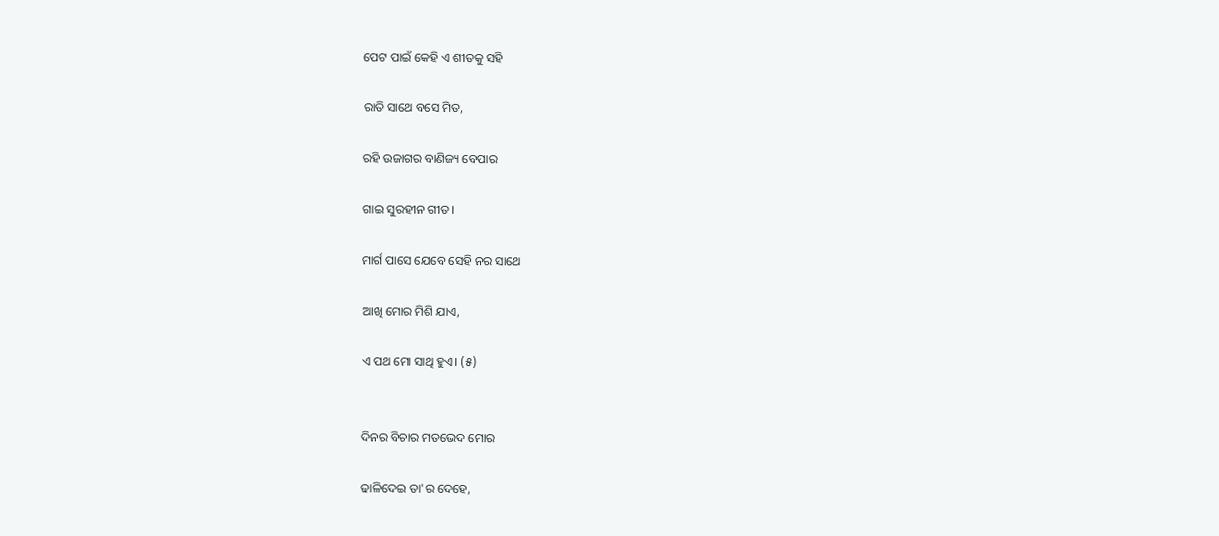ପେଟ ପାଇଁ କେହି ଏ ଶୀତକୁ ସହି

ରାତି ସାଥେ ବସେ ମିତ,

ରହି ଉଜାଗର ବାଣିଜ୍ୟ ବେପାର

ଗାଇ ସୁରହୀନ ଗୀତ।

ମାର୍ଗ ପାସେ ଯେବେ ସେହି ନର ସାଥେ

ଆଖି ମୋର ମିଶି ଯାଏ,

ଏ ପଥ ମୋ ସାଥି ହୁଏ। (୫)


ଦିନର ବିଚାର ମତଭେଦ ମୋର

ଢାଳିଦେଇ ତା'ର ଦେହେ,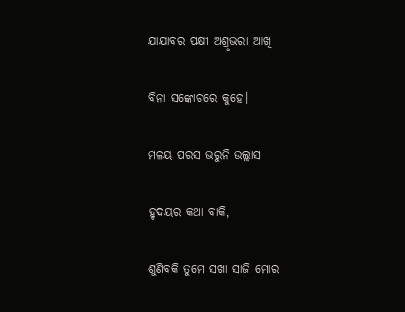ଯାଯାବର ପକ୍ଷୀ ଅଶ୍ରୃଭରା ଆଖି

ବିନା ସଙ୍କୋଚରେ କୁହେ।

ମଳୟ ପରସ ଭରୁନି ଉଲ୍ଲାସ

ହୃଦୟର କଥା ବାକି,

ଶୁଣିବକି ତୁମେ ସଖା ସାଜି ମୋର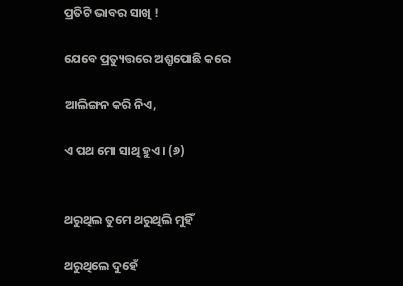ପ୍ରତିଟି ଭାବର ସାଖି !

ଯେବେ ପ୍ରତ୍ୟୁତ୍ତରେ ଅଶ୍ରୃପୋଛି କରେ

ଆଲିଙ୍ଗନ କରି ନିଏ,

ଏ ପଥ ମୋ ସାଥି ହୁଏ। (୬)


ଥରୁଥିଲ ତୁମେ ଥରୁଥିଲି ମୁହିଁ

ଥରୁଥିଲେ ଦୁହେଁ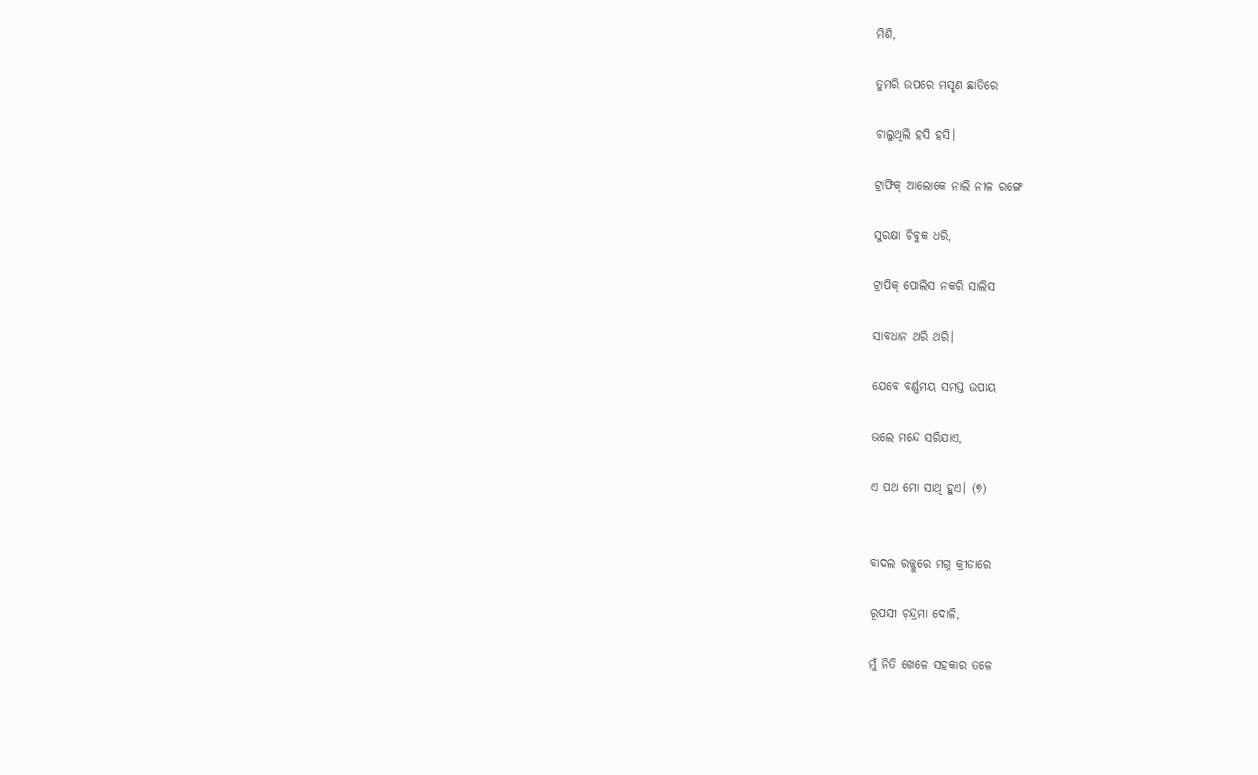ମିଶି,

ତୁମରି ଉପରେ ମସୃଣ ଛାତିରେ

ଚାଲୁଥିଲି ହସି ହସି।

ଟ୍ରାଫିକ୍ ଆଲୋକେ ନାଲି ନୀଳ ରଙ୍ଗେ

ସୁରକ୍ଷା ଚିବୁକ ଧରି,

ଟ୍ରାପିକ୍ ପୋଲିସ ନକରି ସାଲିସ

ସାବଧାନ ଥରି ଥରି।

ଯେବେ ବର୍ଣ୍ଣମୟ ସମସ୍ତ ଉପାୟ

ଭଲେ ମନ୍ଦେ ସରିଯାଏ,

ଏ ପଥ ମୋ ସାଥି ହୁଏ। (୭)


ବାଦଲ ରଜ୍ଜୁରେ ମଗ୍ନ କ୍ରୀଡାରେ

ରୂପସୀ ଚ଼ନ୍ଦ୍ରମା ଦୋଳି,

ମୁଁ ନିତି ଖେଳେ ସହକାର ତଳେ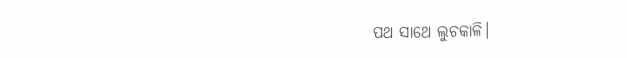ପଥ ସାଥେ ଲୁଚକାଳି।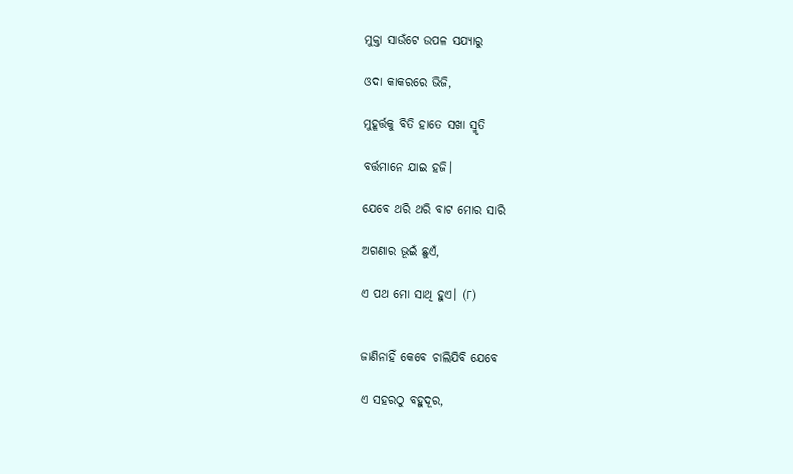ମୁକ୍ତା ସାଉଁଟେ ଉପଳ ସଯ୍ୟାରୁ

ଓଦା କାକରରେ ଭିଜି,

ମୁହୂର୍ତ୍ତକୁ ବିତି ହାତେ ସଖା ସ୍ମୃତି

ବର୍ତ୍ତମାନେ ଯାଇ ହଜି।

ଯେବେ ଥରି ଥରି ବାଟ ମୋର ସାରି

ଅଗଣାର ଭୂଇଁ ଛୁଏଁ,

ଏ ପଥ ମୋ ସାଥି ହୁଏ। (୮)


ଜାଣିନାହିଁ କେବେ ଚାଲିଯିବି ଯେବେ

ଏ ସହରଠୁ ବହୁଦୂର,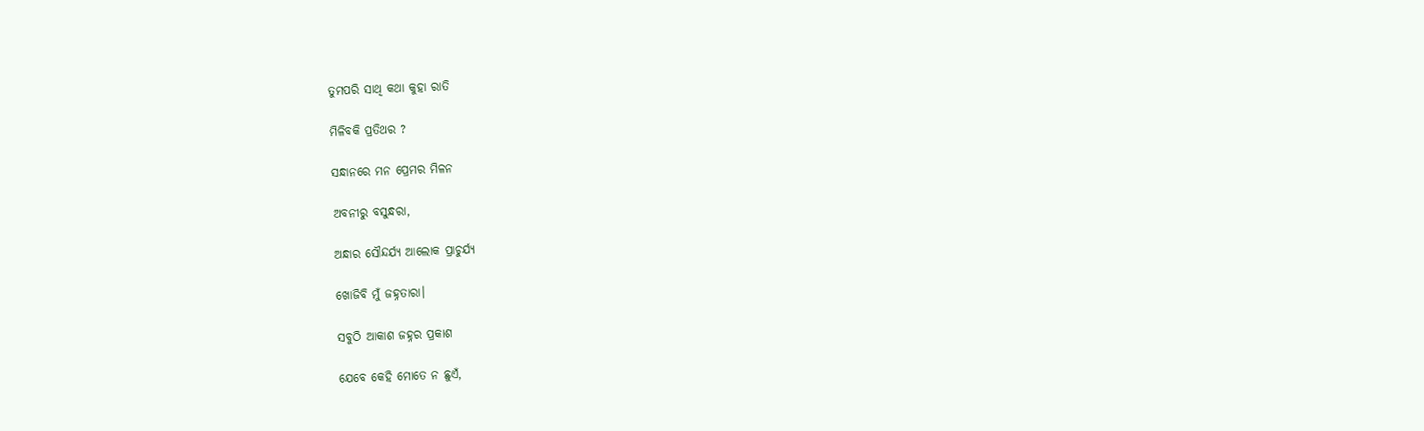ତୁମପରି ସାଥି କଥା କୁହା ରାତି

ମିଳିବକି ପ୍ରତିଥର ?

ସନ୍ଧାନରେ ମନ ପ୍ରେମର ମିଳନ

ଅବନୀରୁ ବସୁନ୍ଧରା,

ଅନ୍ଧାର ସୌନ୍ଦର୍ଯ୍ୟ ଆଲୋକ ପ୍ରାଚୁର୍ଯ୍ୟ

ଖୋଜିବି ମୁଁ ଜହ୍ନତାରା।

ସବୁଠି ଆକାଶ ଜହ୍ନର ପ୍ରକାଶ

ଯେବେ କେହି ମୋତେ ନ ଛୁଏଁ,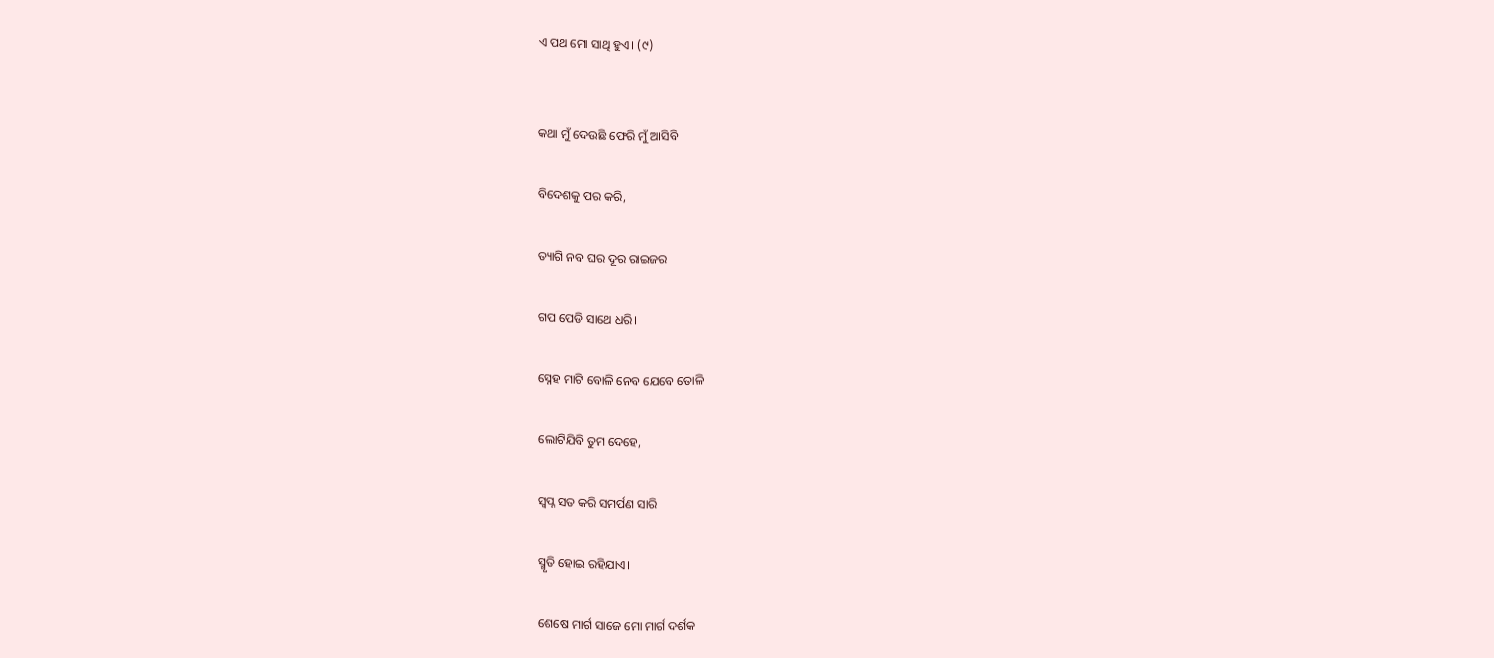ଏ ପଥ ମୋ ସାଥି ହୁଏ। (୯)


କଥା ମୁଁ ଦେଉଛି ଫେରି ମୁଁ ଆସିବି

ବିଦେଶକୁ ପର କରି,

ତ୍ୟାଗି ନବ ଘର ଦୂର ରାଇଜର

ଗପ ପେଡି ସାଥେ ଧରି।

ସ୍ନେହ ମାଟି ବୋଳି ନେବ ଯେବେ ତୋଳି

ଲୋଟିଯିବି ତୁମ ଦେହେ,

ସ୍ୱପ୍ନ ସତ କରି ସମର୍ପଣ ସାରି

ସ୍ମୃତି ହୋଇ ରହିଯାଏ।

ଶେଷେ ମାର୍ଗ ସାଜେ ମୋ ମାର୍ଗ ଦର୍ଶକ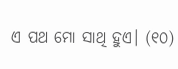ଏ ପଥ ମୋ ସାଥି ହୁଏ। (୧୦)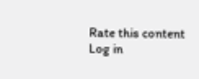Rate this content
Log in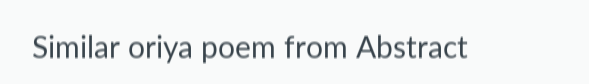Similar oriya poem from Abstract